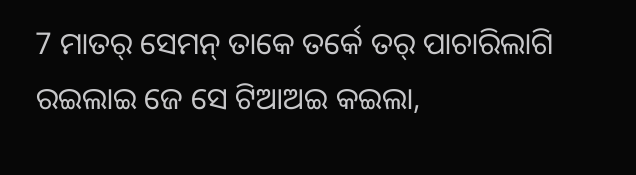7 ମାତର୍ ସେମନ୍ ତାକେ ତର୍କେ ତର୍ ପାଚାରିଲାଗି ରଇଲାଇ ଜେ ସେ ଟିଆଅଇ କଇଲା,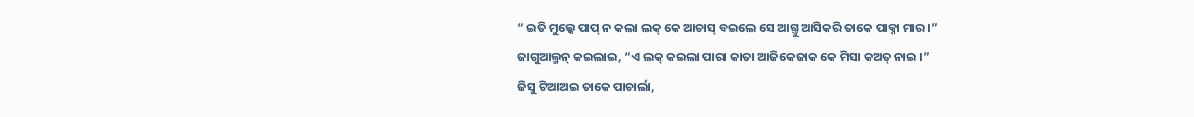“ ଇତି ମୁଲ୍କେ ପାପ୍ ନ କଲା ଲକ୍ କେ ଆଚାସ୍ ବଇଲେ ସେ ଆଗ୍ତୁ ଆସିକରି ତାକେ ପାକ୍ନା ମାର ।”
ଜାଗୁଆଲ୍ମନ୍ କଇଲାଇ, “ଏ ଲକ୍ କଇଲା ପାରା କାତା ଆଜିକେଜାକ କେ ମିସା କଅତ୍ ନାଇ ।”
ଜିସୁ ଟିଆଅଇ ତାକେ ପାଚାର୍ଲା,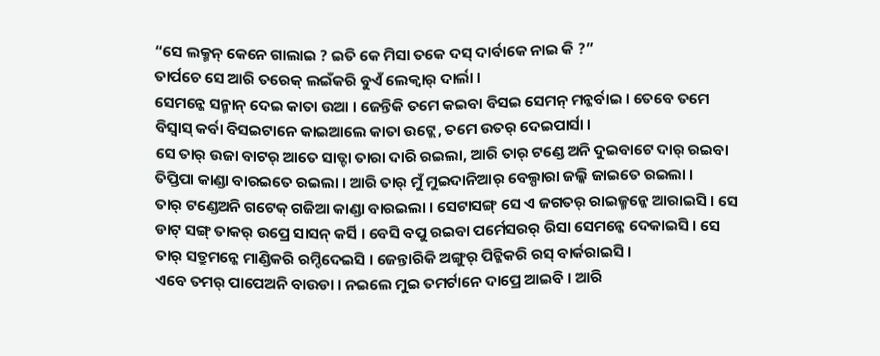“ସେ ଲକ୍ମନ୍ କେନେ ଗାଲାଇ ? ଇତି କେ ମିସା ତକେ ଦସ୍ ଦାର୍ବାକେ ନାଇ କି ?”
ତାର୍ପଚେ ସେ ଆରି ତରେକ୍ ଲଇଁକରି ବୁଏଁ ଲେକ୍ବାର୍ ଦାର୍ଲା ।
ସେମନ୍କେ ସନ୍ମାନ୍ ଦେଇ କାତା ଉଆ । ଜେନ୍ତିକି ତମେ କଇବା ବିସଇ ସେମନ୍ ମନ୍କର୍ବାଇ । ତେବେ ତମେ ବିସ୍ବାସ୍ କର୍ବା ବିସଇଟାନେ କାଇଆଲେ କାତା ଉଟ୍ଲେ, ତମେ ଉତର୍ ଦେଇପାର୍ସା ।
ସେ ତାର୍ ଉଜା ବାଟର୍ ଆତେ ସାତ୍ଟା ତାରା ଦାରି ରଇଲା, ଆରି ତାର୍ ଟଣ୍ଡେ ଅନି ଦୁଇବାଟେ ଦାର୍ ରଇବା ତିପ୍ତିପା କାଣ୍ଡା ବାରଇତେ ରଇଲା । ଆରି ତାର୍ ମୁଁ ମୁଇଦାନିଆର୍ ବେଲ୍ପାରା ଜଲ୍କି ଜାଇତେ ରଇଲା ।
ତାର୍ ଟଣ୍ଡେଅନି ଗଟେକ୍ ଗଜିଆ କାଣ୍ଡା ବାରଇଲା । ସେଟାସଙ୍ଗ୍ ସେ ଏ ଜଗତର୍ ରାଇଜ୍ମନ୍କେ ଆରାଇସି । ସେ ଡାଟ୍ ସଙ୍ଗ୍ ତାକର୍ ଉପ୍ରେ ସାସନ୍ କର୍ସି । ବେସି ବପୁ ରଇବା ପର୍ମେସରର୍ ରିସା ସେମନ୍କେ ଦେକାଇସି । ସେ ତାର୍ ସତ୍ରୁମନ୍କେ ମାଣ୍ଡିକରି ରମ୍ଦିଦେଇସି । ଜେନ୍ତାରିକି ଅଙ୍ଗୁର୍ ପିଚ୍କିକରି ରସ୍ ବାର୍କରାଇସି ।
ଏବେ ତମର୍ ପାପେଅନି ବାଉଡା । ନଇଲେ ମୁଇ ତମର୍ଟାନେ ଦାପ୍ରେ ଆଇବି । ଆରି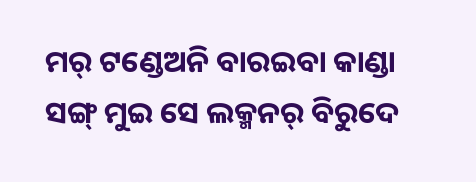ମର୍ ଟଣ୍ଡେଅନି ବାରଇବା କାଣ୍ଡା ସଙ୍ଗ୍ ମୁଇ ସେ ଲକ୍ମନର୍ ବିରୁଦେ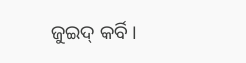ଜୁଇଦ୍ କର୍ବି ।